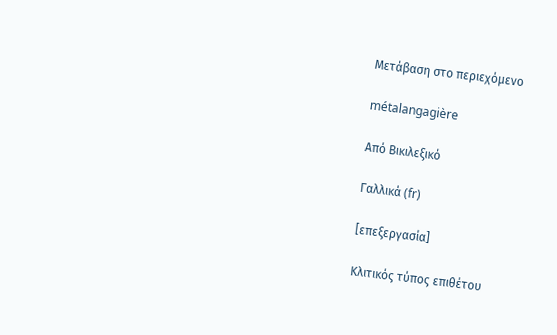Μετάβαση στο περιεχόμενο

métalangagière

Από Βικιλεξικό

Γαλλικά (fr)

[επεξεργασία]

Κλιτικός τύπος επιθέτου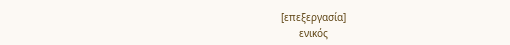[επεξεργασία]
      ενικός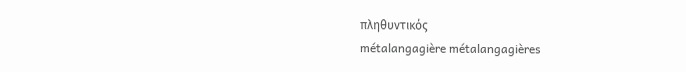πληθυντικός
métalangagière métalangagières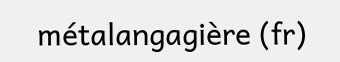métalangagière (fr)